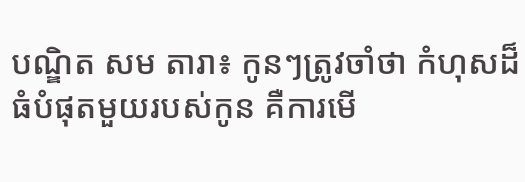បណ្ឌិត សម តារា៖ កូនៗត្រូវចាំថា កំហុសដ៏ធំបំផុតមួយរបស់កូន គឺការមើ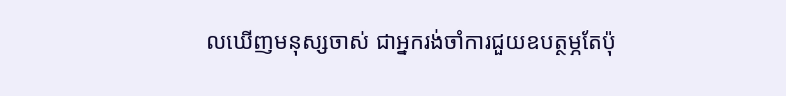លឃើញមនុស្សចាស់ ជាអ្នករង់ចាំការជួយឧបត្ថម្ភតែប៉ុ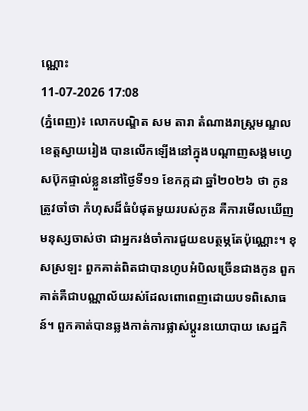ណ្ណោះ
11-07-2026 17:08
(ភ្នំពេញ)៖ លោកបណ្ឌិត សម តារា តំណាងរាស្ត្រមណ្ឌលខេត្តស្វាយរៀង បានលើកឡើងនៅក្នុងបណ្ដាញសង្គមហ្វេសប៊ុកផ្ទាល់ខ្លួននៅថ្ងៃទី១១ ខែកក្កដា ឆ្នាំ២០២៦ ថា កូនត្រូវចាំថា កំហុសដ៏ធំបំផុតមួយរបស់កូន គឺការមើលឃើញមនុស្សចាស់ថា ជាអ្នករង់ចាំការជួយឧបត្ថម្ភតែប៉ុណ្ណោះ។ ខុសស្រឡះ ពួកគាត់ពិតជាបានហូបអំបិលច្រើនជាងកូន ពួកគាត់គឺជាបណ្ណាល័យរស់ដែលពោពេញដោយបទពិសោធន៍។ ពួកគាត់បានឆ្លងកាត់ការផ្លាស់ប្តូរនយោបាយ សេដ្ឋកិ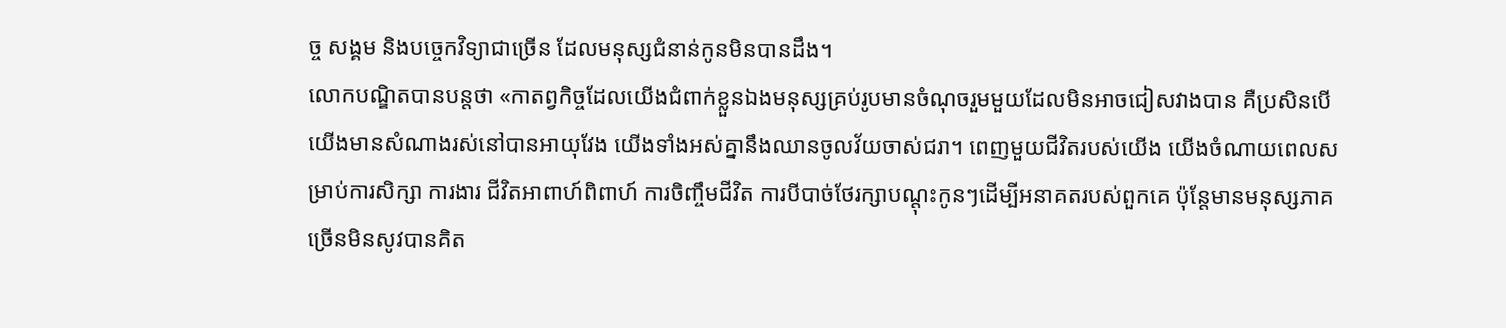ច្ច សង្គម និងបច្ចេកវិទ្យាជាច្រើន ដែលមនុស្សជំនាន់កូនមិនបានដឹង។
លោកបណ្ឌិតបានបន្តថា «កាតព្វកិច្ចដែលយើងជំពាក់ខ្លួនឯងមនុស្សគ្រប់រូបមានចំណុចរួមមួយដែលមិនអាចជៀសវាងបាន គឺប្រសិនបើយើងមានសំណាងរស់នៅបានអាយុវែង យើងទាំងអស់គ្នានឹងឈានចូលវ័យចាស់ជរា។ ពេញមួយជីវិតរបស់យើង យើងចំណាយពេលសម្រាប់ការសិក្សា ការងារ ជីវិតអាពាហ៍ពិពាហ៍ ការចិញ្ចឹមជីវិត ការបីបាច់ថែរក្សាបណ្តុះកូនៗដើម្បីអនាគតរបស់ពួកគេ ប៉ុន្តែមានមនុស្សភាគច្រើនមិនសូវបានគិត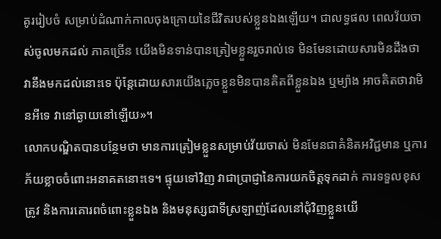គូររៀបចំ សម្រាប់ដំណាក់កាលចុងក្រោយនៃជីវិតរបស់ខ្លួនឯងឡើយ។ ជាលទ្ធផល ពេលវ័យចាស់ចូលមកដល់ ភាគច្រើន យើងមិនទាន់បានត្រៀមខ្លួនរួចរាល់ទេ មិនមែនដោយសារមិនដឹងថាវានឹងមកដល់នោះទេ ប៉ុន្តែដោយសារយើងភ្លេចខ្លួនមិនបានគិតពីខ្លួនឯង ឬម្យ៉ាង អាចគិតថាវាមិនអីទេ វានៅឆ្ងាយនៅឡើយ»។
លោកបណ្ឌិតបានបន្ថែមថា មានការត្រៀមខ្លួនសម្រាប់វ័យចាស់ មិនមែនជាគំនិតអវិជ្ជមាន ឬការភ័យខ្លាចចំពោះអនាគតនោះទេ។ ផ្ទុយទៅវិញ វាជាប្រាជ្ញានៃការយកចិត្តទុកដាក់ ការទទួលខុសត្រូវ និងការគោរពចំពោះខ្លួនឯង និងមនុស្សជាទីស្រឡាញ់ដែលនៅជុំវិញខ្លួនយើ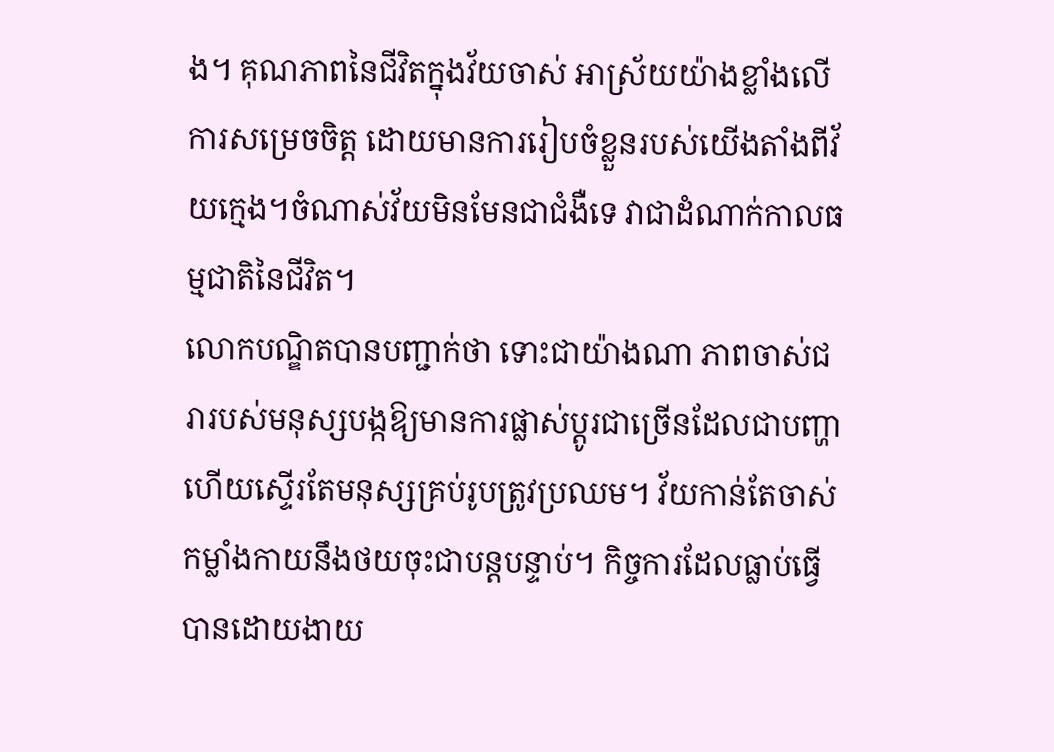ង។ គុណភាពនៃជីវិតក្នុងវ័យចាស់ អាស្រ័យយ៉ាងខ្លាំងលើការសម្រេចចិត្ត ដោយមានការរៀបចំខ្លួនរបស់យើងតាំងពីវ័យក្មេង។ចំណាស់វ័យមិនមែនជាជំងឺទេ វាជាដំណាក់កាលធម្មជាតិនៃជីវិត។
លោកបណ្ឌិតបានបញ្ជាក់ថា ទោះជាយ៉ាងណា ភាពចាស់ជរារបស់មនុស្សបង្កឱ្យមានការផ្លាស់ប្តូរជាច្រើនដែលជាបញ្ហា ហើយស្ទើរតែមនុស្សគ្រប់រូបត្រូវប្រឈម។ វ័យកាន់តែចាស់ កម្លាំងកាយនឹងថយចុះជាបន្តបន្ទាប់។ កិច្ចការដែលធ្លាប់ធ្វើបានដោយងាយ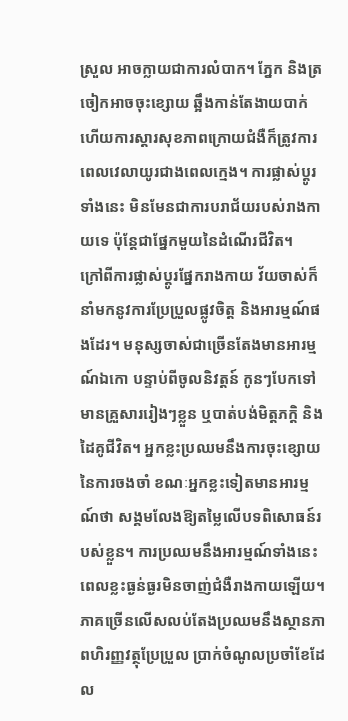ស្រួល អាចក្លាយជាការលំបាក។ ភ្នែក និងត្រចៀកអាចចុះខ្សោយ ឆ្អឹងកាន់តែងាយបាក់ ហើយការស្ដារសុខភាពក្រោយជំងឺក៏ត្រូវការពេលវេលាយូរជាងពេលក្មេង។ ការផ្លាស់ប្តូរទាំងនេះ មិនមែនជាការបរាជ័យរបស់រាងកាយទេ ប៉ុន្តែជាផ្នែកមួយនៃដំណើរជីវិត។
ក្រៅពីការផ្លាស់ប្តូរផ្នែករាងកាយ វ័យចាស់ក៏នាំមកនូវការប្រែប្រួលផ្លូវចិត្ត និងអារម្មណ៍ផងដែរ។ មនុស្សចាស់ជាច្រើនតែងមានអារម្មណ៍ឯកោ បន្ទាប់ពីចូលនិវត្តន៍ កូនៗបែកទៅមានគ្រួសាររៀងៗខ្លួន ឬបាត់បង់មិត្តភក្តិ និងដៃគូជីវិត។ អ្នកខ្លះប្រឈមនឹងការចុះខ្សោយនៃការចងចាំ ខណៈអ្នកខ្លះទៀតមានអារម្មណ៍ថា សង្គមលែងឱ្យតម្លៃលើបទពិសោធន៍របស់ខ្លួន។ ការប្រឈមនឹងអារម្មណ៍ទាំងនេះ ពេលខ្លះធ្ងន់ធ្ងរមិនចាញ់ជំងឺរាងកាយឡើយ។
ភាគច្រើនលើសលប់តែងប្រឈមនឹងស្ថានភាពហិរញ្ញវត្ថុប្រែប្រួល ប្រាក់ចំណូលប្រចាំខែដែល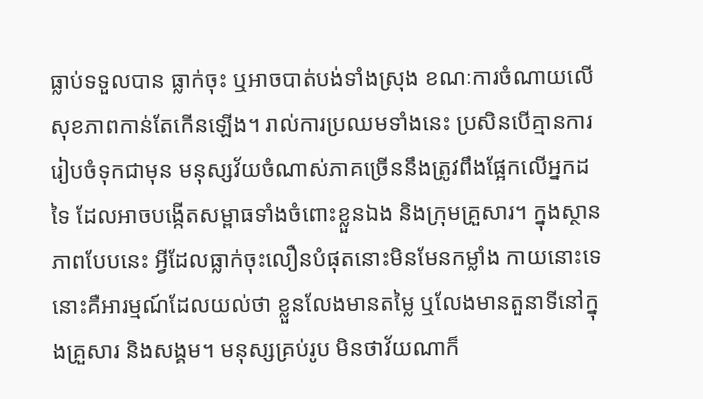ធ្លាប់ទទួលបាន ធ្លាក់ចុះ ឬអាចបាត់បង់ទាំងស្រុង ខណៈការចំណាយលើសុខភាពកាន់តែកើនឡើង។ រាល់ការប្រឈមទាំងនេះ ប្រសិនបើគ្មានការរៀបចំទុកជាមុន មនុស្សវ័យចំណាស់ភាគច្រើននឹងត្រូវពឹងផ្អែកលើអ្នកដទៃ ដែលអាចបង្កើតសម្ពាធទាំងចំពោះខ្លួនឯង និងក្រុមគ្រួសារ។ ក្នុងស្ថានភាពបែបនេះ អ្វីដែលធ្លាក់ចុះលឿនបំផុតនោះមិនមែនកម្លាំង កាយនោះទេ នោះគឺអារម្មណ៍ដែលយល់ថា ខ្លួនលែងមានតម្លៃ ឬលែងមានតួនាទីនៅក្នុងគ្រួសារ និងសង្គម។ មនុស្សគ្រប់រូប មិនថាវ័យណាក៏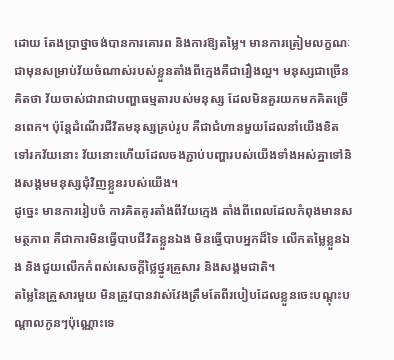ដោយ តែងប្រាថ្នាចង់បានការគោរព និងការឱ្យតម្លៃ។ មានការត្រៀមលក្ខណៈជាមុនសម្រាប់វ័យចំណាស់របស់ខ្លួនតាំងពីក្មេងគឺជារឿងល្អ។ មនុស្សជាច្រើនគិតថា វ័យចាស់ជារាជាបញ្ហាធម្មតារបស់មនុស្ស ដែលមិនគួរយកមកគិតច្រើនពេក។ ប៉ុន្តែដំណើរជីវិតមនុស្សគ្រប់រូប គឺជាជំហានមួយដែលនាំយើងខិតទៅរកវ័យនោះ វ័យនោះហើយដែលចងភ្ជាប់បញ្ហារបស់យើងទាំងអស់គ្នាទៅនិងសង្គមមនុស្សជុំវិញខ្លួនរបស់យើង។
ដូច្នេះ មានការរៀបចំ ការគិតគូរតាំងពីវ័យក្មេង តាំងពីពេលដែលកំពុងមានសមត្ថភាព គឺជាការមិនធ្វើបាបជីវិតខ្លួនឯង មិនធ្វើបាបអ្នកដ៏ទៃ លើកតម្លៃខ្លួនឯង និងជួយលើកកំពស់សេចក្តីថ្លៃថ្នូរគ្រួសារ និងសង្គមជាតិ។
តម្លៃនៃគ្រួសារមួយ មិនត្រូវបានវាស់វែងត្រឹមតែពីរបៀបដែលខ្លួនចេះបណ្តុះបណ្តាលកូនៗប៉ុណ្ណោះទេ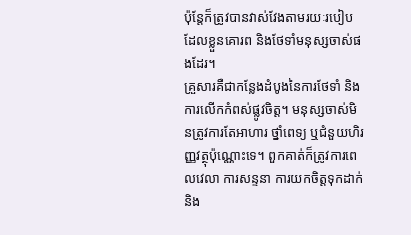ប៉ុន្តែក៏ត្រូវបានវាស់វែងតាមរយៈរបៀបដែលខ្លួនគោរព និងថែទាំមនុស្សចាស់ផងដែរ។
គ្រួសារគឺជាកន្លែងដំបូងនៃការថែទាំ និងការលើកកំពស់ផ្លូវចិត្ត។ មនុស្សចាស់មិនត្រូវការតែអាហារ ថ្នាំពេទ្យ ឬជំនួយហិរញ្ញវត្ថុប៉ុណ្ណោះទេ។ ពួកគាត់ក៏ត្រូវការពេលវេលា ការសន្ទនា ការយកចិត្តទុកដាក់ និង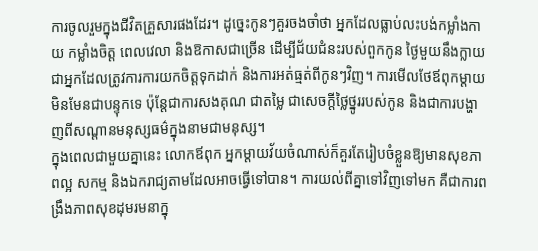ការចូលរួមក្នុងជីវិតគ្រួសារផងដែរ។ ដូច្នេះកូនៗគួរចងចាំថា អ្នកដែលធ្លាប់លះបង់កម្លាំងកាយ កម្លាំងចិត្ត ពេលវេលា និងឱកាសជាច្រើន ដើម្បីជ័យជំនះរបស់ពួកកូន ថ្ងៃមួយនឹងក្លាយជាអ្នកដែលត្រូវការការយកចិត្តទុកដាក់ និងការអត់ធ្មត់ពីកូនៗវិញ។ ការមើលថែឪពុកម្តាយ មិនមែនជាបន្ទុកទេ ប៉ុន្តែជាការសងគុណ ជាតម្លៃ ជាសេចក្តីថ្លៃថ្នូររបស់កូន និងជាការបង្ហាញពីសណ្តានមនុស្សធម៌ក្នុងនាមជាមនុស្ស។
ក្នុងពេលជាមួយគ្នានេះ លោកឪពុក អ្នកម្តាយវ័យចំណាស់ក៏គួរតែរៀបចំខ្លួនឱ្យមានសុខភាពល្អ សកម្ម និងឯករាជ្យតាមដែលអាចធ្វើទៅបាន។ ការយល់ពីគ្នាទៅវិញទៅមក គឺជាការពង្រឹងភាពសុខដុមរមនាក្នុ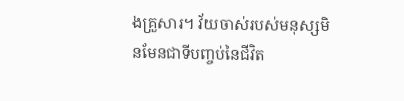ងគ្រួសារ។ វ័យចាស់របស់មនុស្សមិនមែនជាទីបញ្ចប់នៃជីវិត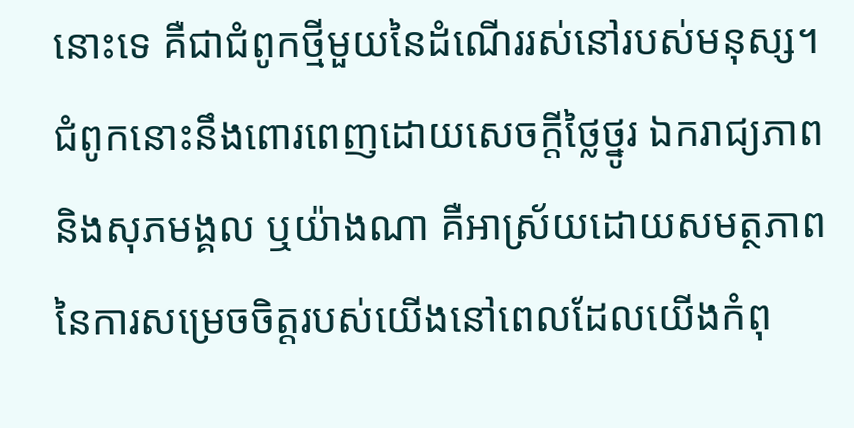នោះទេ គឺជាជំពូកថ្មីមួយនៃដំណើររស់នៅរបស់មនុស្ស។ ជំពូកនោះនឹងពោរពេញដោយសេចក្តីថ្លៃថ្នូរ ឯករាជ្យភាព និងសុភមង្គល ឬយ៉ាងណា គឺអាស្រ័យដោយសមត្ថភាពនៃការសម្រេចចិត្តរបស់យើងនៅពេលដែលយើងកំពុ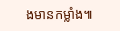ងមានកម្លាំង៕